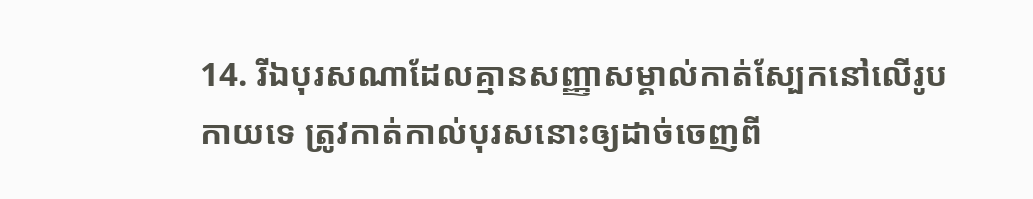14. រីឯបុរសណាដែលគ្មានសញ្ញាសម្គាល់កាត់ស្បែកនៅលើរូបកាយទេ ត្រូវកាត់កាល់បុរសនោះឲ្យដាច់ចេញពី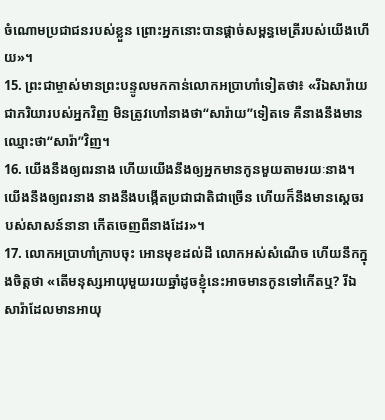ចំណោមប្រជាជនរបស់ខ្លួន ព្រោះអ្នកនោះបានផ្ដាច់សម្ពន្ធមេត្រីរបស់យើងហើយ»។
15. ព្រះជាម្ចាស់មានព្រះបន្ទូលមកកាន់លោកអប្រាហាំទៀតថា៖ «រីឯសារ៉ាយជាភរិយារបស់អ្នកវិញ មិនត្រូវហៅនាងថា“សារ៉ាយ”ទៀតទេ គឺនាងនឹងមានឈ្មោះថា“សារ៉ា”វិញ។
16. យើងនឹងឲ្យពរនាង ហើយយើងនឹងឲ្យអ្នកមានកូនមួយតាមរយៈនាង។ យើងនឹងឲ្យពរនាង នាងនឹងបង្កើតប្រជាជាតិជាច្រើន ហើយក៏នឹងមានស្ដេចរបស់សាសន៍នានា កើតចេញពីនាងដែរ»។
17. លោកអប្រាហាំក្រាបចុះ អោនមុខដល់ដី លោកអស់សំណើច ហើយនឹកក្នុងចិត្តថា «តើមនុស្សអាយុមួយរយឆ្នាំដូចខ្ញុំនេះអាចមានកូនទៅកើតឬ? រីឯសារ៉ាដែលមានអាយុ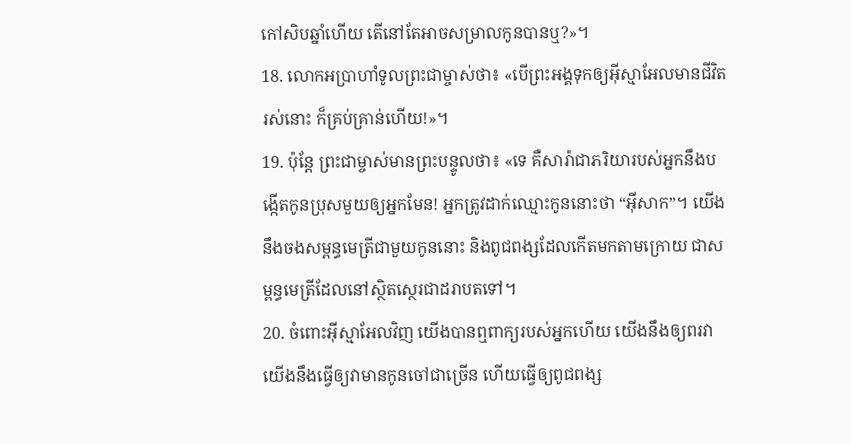កៅសិបឆ្នាំហើយ តើនៅតែអាចសម្រាលកូនបានឬ?»។
18. លោកអប្រាហាំទូលព្រះជាម្ចាស់ថា៖ «បើព្រះអង្គទុកឲ្យអ៊ីស្មាអែលមានជីវិតរស់នោះ ក៏គ្រប់គ្រាន់ហើយ!»។
19. ប៉ុន្តែ ព្រះជាម្ចាស់មានព្រះបន្ទូលថា៖ «ទេ គឺសារ៉ាជាភរិយារបស់អ្នកនឹងបង្កើតកូនប្រុសមួយឲ្យអ្នកមែន! អ្នកត្រូវដាក់ឈ្មោះកូននោះថា “អ៊ីសាក”។ យើងនឹងចងសម្ពន្ធមេត្រីជាមួយកូននោះ និងពូជពង្សដែលកើតមកតាមក្រោយ ជាសម្ពន្ធមេត្រីដែលនៅស្ថិតស្ថេរជាដរាបតទៅ។
20. ចំពោះអ៊ីស្មាអែលវិញ យើងបានឮពាក្យរបស់អ្នកហើយ យើងនឹងឲ្យពរវា យើងនឹងធ្វើឲ្យវាមានកូនចៅជាច្រើន ហើយធ្វើឲ្យពូជពង្ស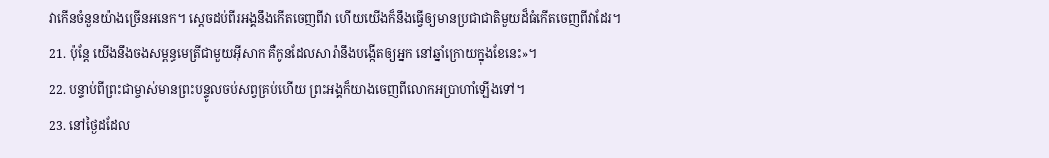វាកើនចំនួនយ៉ាងច្រើនអនេក។ ស្ដេចដប់ពីរអង្គនឹងកើតចេញពីវា ហើយយើងក៏នឹងធ្វើឲ្យមានប្រជាជាតិមួយដ៏ធំកើតចេញពីវាដែរ។
21. ប៉ុន្តែ យើងនឹងចងសម្ពន្ធមេត្រីជាមួយអ៊ីសាក គឺកូនដែលសារ៉ានឹងបង្កើតឲ្យអ្នក នៅឆ្នាំក្រោយក្នុងខែនេះ»។
22. បន្ទាប់ពីព្រះជាម្ចាស់មានព្រះបន្ទូលចប់សព្វគ្រប់ហើយ ព្រះអង្គក៏យាងចេញពីលោកអប្រាហាំឡើងទៅ។
23. នៅថ្ងៃដដែល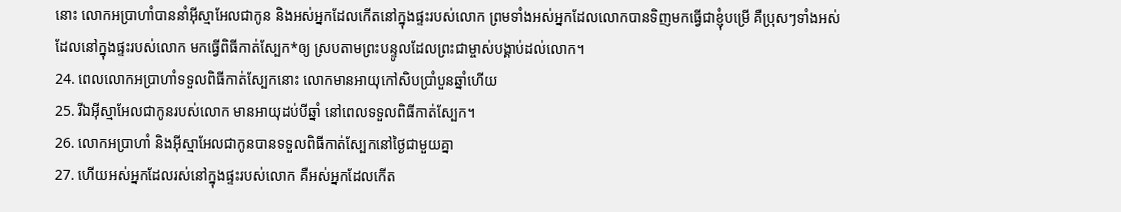នោះ លោកអប្រាហាំបាននាំអ៊ីស្មាអែលជាកូន និងអស់អ្នកដែលកើតនៅក្នុងផ្ទះរបស់លោក ព្រមទាំងអស់អ្នកដែលលោកបានទិញមកធ្វើជាខ្ញុំបម្រើ គឺប្រុសៗទាំងអស់ដែលនៅក្នុងផ្ទះរបស់លោក មកធ្វើពិធីកាត់ស្បែក*ឲ្យ ស្របតាមព្រះបន្ទូលដែលព្រះជាម្ចាស់បង្គាប់ដល់លោក។
24. ពេលលោកអប្រាហាំទទួលពិធីកាត់ស្បែកនោះ លោកមានអាយុកៅសិបប្រាំបួនឆ្នាំហើយ
25. រីឯអ៊ីស្មាអែលជាកូនរបស់លោក មានអាយុដប់បីឆ្នាំ នៅពេលទទួលពិធីកាត់ស្បែក។
26. លោកអប្រាហាំ និងអ៊ីស្មាអែលជាកូនបានទទួលពិធីកាត់ស្បែកនៅថ្ងៃជាមួយគ្នា
27. ហើយអស់អ្នកដែលរស់នៅក្នុងផ្ទះរបស់លោក គឺអស់អ្នកដែលកើត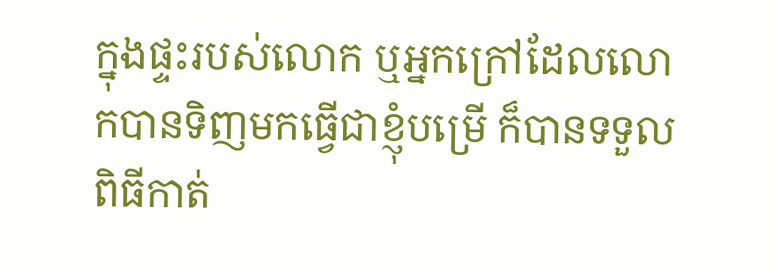ក្នុងផ្ទះរបស់លោក ឬអ្នកក្រៅដែលលោកបានទិញមកធ្វើជាខ្ញុំបម្រើ ក៏បានទទួលពិធីកាត់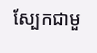ស្បែកជាមួ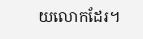យលោកដែរ។